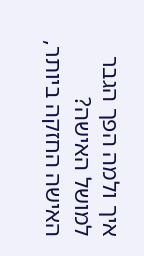איך ולמה הפך הגבר למושל האישה?
האישה החזקה ביותר,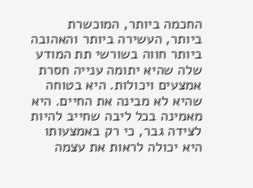החכמה ביותר, המוכשרת ביותר, העשירה ביותר והאהובה ביותר חווה בשורשי תת המודע שלה שהיא יתומה ענייה חסרת אמצעים ויכולות. היא בטוחה שהיא לא מבינה את החיים. היא מאמינה בכל ליבה שחייב להיות לצידה גבר, כי רק באמצעותו היא יכולה לראות את עצמה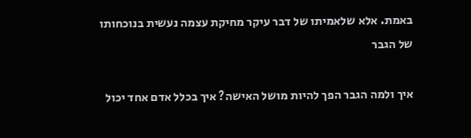באמת. אלא שלאמיתו של דבר עיקר מחיקת עצמה נעשית בנוכחותו של הגבר

איך ולמה הגבר הפך להיות מושל האישה? איך בכלל אדם אחד יכול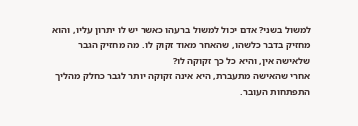למשול בשני? אדם יכול למשול ברעהו כאשר יש לו יתרון עליו, והוא מחזיק בדבר כלשהו, שהאחר מאוד זקוק לו. מה מחזיק הגבר שלאישה אין, והיא כל כך זקוקה לו?
אחרי שהאישה מתעברת, היא אינה זקוקה יותר לגבר כחלק מהליך התפתחות העובר.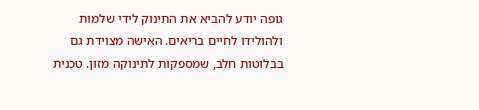גופה יודע להביא את התינוק לידי שלמות ולהולידו לחיים בריאים. האישה מצוידת גם בבלוטות חלב, שמספקות לתינוקה מזון. טכנית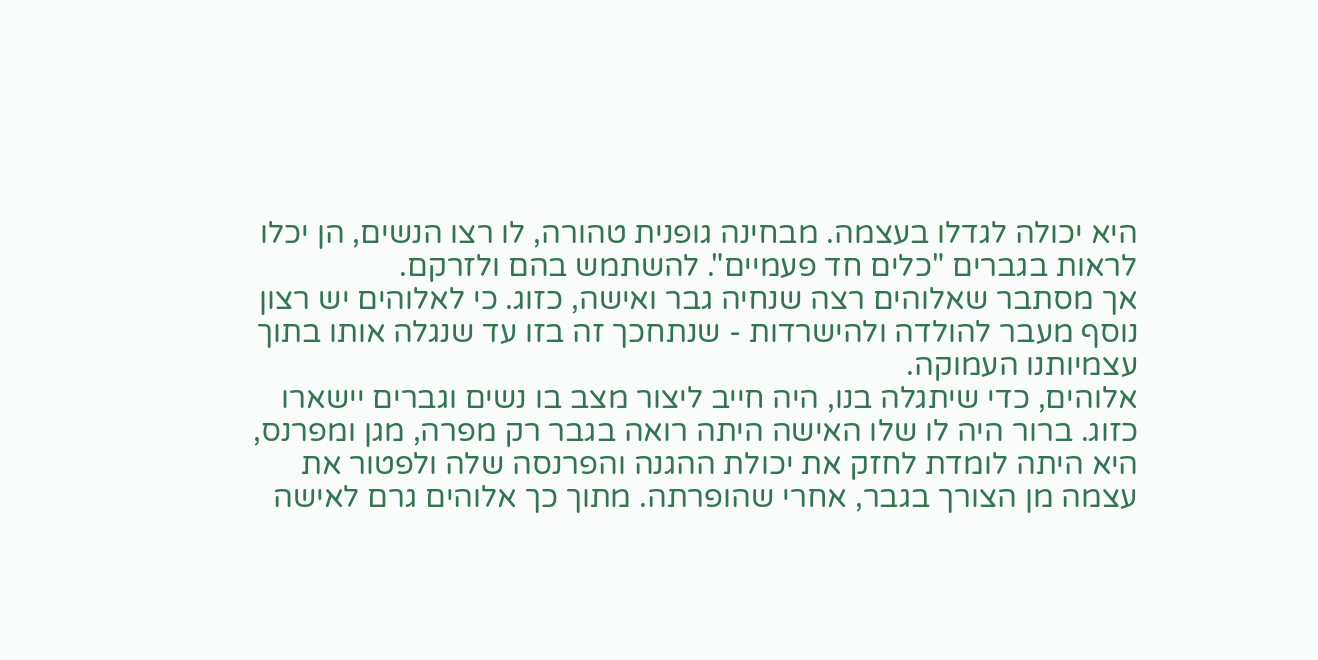היא יכולה לגדלו בעצמה. מבחינה גופנית טהורה, לו רצו הנשים, הן יכלו לראות בגברים "כלים חד פעמיים". להשתמש בהם ולזרקם.
אך מסתבר שאלוהים רצה שנחיה גבר ואישה, כזוג. כי לאלוהים יש רצון נוסף מעבר להולדה ולהישרדות - שנתחכך זה בזו עד שנגלה אותו בתוך עצמיותנו העמוקה.
אלוהים, כדי שיתגלה בנו, היה חייב ליצור מצב בו נשים וגברים יישארו כזוג. ברור היה לו שלו האישה היתה רואה בגבר רק מפרה, מגן ומפרנס, היא היתה לומדת לחזק את יכולת ההגנה והפרנסה שלה ולפטור את עצמה מן הצורך בגבר, אחרי שהופרתה. מתוך כך אלוהים גרם לאישה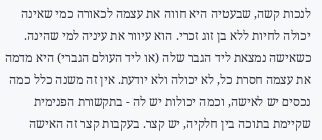לנכות קשה, שבעטיה היא חווה את עצמה לכאורה כמי שאינה יכולה לחיות ללא בן זוג זכרי. הוא עיוור את עיניה למי שהינה.
כשאישה נמצאת ליד הגבר שלה (או ליד העולם הגברי) היא מדמה את עצמה חסרת כל, לא יכולה ולא יודעת. אין זה משנה כלל כמה נכסים יש לאישה, וכמה יכולות יש לה - בתקשורת הפנימית שקיימת בתוכה בין חלקיה, יש קצר. בעקבות קצר זה האישה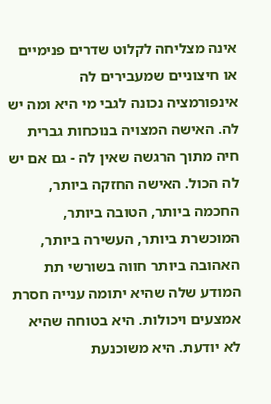אינה מצליחה לקלוט שדרים פנימיים או חיצוניים שמעבירים לה אינפורמציה נכונה לגבי מי היא ומה יש לה. האישה המצויה בנוכחות גברית חיה מתוך הרגשה שאין לה - גם אם יש לה הכול. האישה החזקה ביותר, החכמה ביותר, הטובה ביותר, המוכשרת ביותר, העשירה ביותר, האהובה ביותר חווה בשורשי תת המודע שלה שהיא יתומה ענייה חסרת אמצעים ויכולות. היא בטוחה שהיא לא יודעת. היא משוכנעת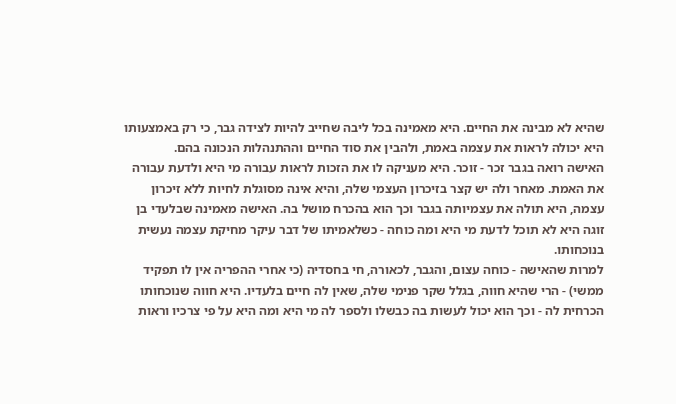שהיא לא מבינה את החיים. היא מאמינה בכל ליבה שחייב להיות לצידה גבר, כי רק באמצעותו היא יכולה לראות את עצמה באמת, ולהבין את סוד החיים וההתנהלות הנכונה בהם.
האישה רואה בגבר זכר - זוכר. היא מעניקה לו את הזכות לראות עבורה מי היא ולדעת עבורה את האמת. מאחר ולה יש קצר בזיכרון העצמי שלה, והיא אינה מסוגלת לחיות ללא זיכרון עצמה, היא תולה את עצמיותה בגבר וכך הוא בהכרח מושל בה. האישה מאמינה שבלעדי בן זוגה היא לא תוכל לדעת מי היא ומה כוחה - כשלאמיתו של דבר עיקר מחיקת עצמה נעשית בנוכחותו.
למרות שהאישה - כוחה עצום, והגבר, לכאורה, חי בחסדיה (כי אחרי ההפריה אין לו תפקיד ממשי) - הרי שהיא חווה, בגלל שקר פנימי שלה, שאין לה חיים בלעדיו. היא חווה שנוכחותו הכרחית לה - וכך הוא יכול לעשות בה כבשלו ולספר לה מי היא ומה היא על פי צרכיו וראות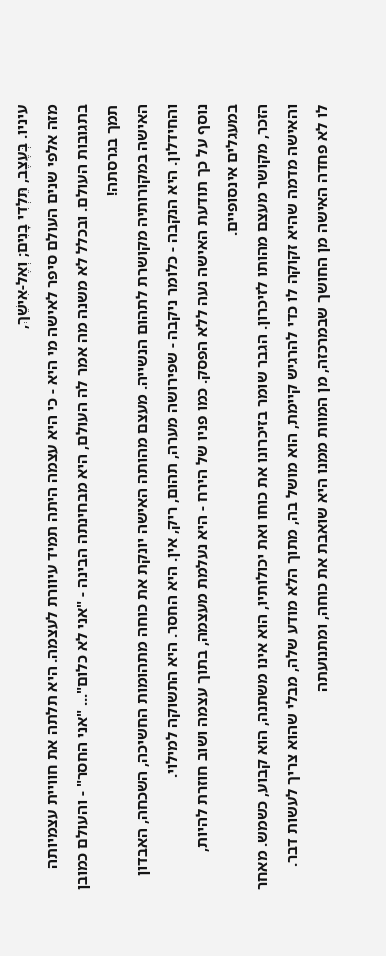עיניו. בְּעֶצֶב, תֵּלְדִי בָנִים; וְאֶל-אִישֵׁךְ,
מזה אלפי שנים העולם סיפר לאישה מי היא - כי היא עצמה היתה תמיד עיוורת לעצמה. היא תלתה את חוויית עצמיותה בתגובות העולם. ובכלל לא משנה מה אמר לה העולם, היא מבחינתה הבינה - "אני לא כלום"... "אני החסר" - והעולם כמובן תמך בגרסתה!
האישה במקורותיה מקושרת לתהום הנשייה. מעצם מהותה האישה יונקת את כוחה מתהומות החשיכה, השכחה, האבדון והחידלון. היא הנקבה - כלומר ניקבה - שפירושה מערה, תהום, ריק, אין. היא החסר. היא התשוקה למילוי.
נוסף על כך תודעת האישה נעה ללא הפסק. כמו פניו של הירח - היא נעלמת מעצמה, בתוך עצמה ושוב חוזרת להיות, במעגלים אינסופיים.
הזכר, מקושר מעצם מהותו לזיכרון. הגבר שומר בזיכרונו את כוחו ואת יכולותיו, הוא אינו משתנה, הוא קבוע, כשמש. מאחר והאישה מדמה שהיא זקוקה לו כדי להרגיש קיימת, הוא מושל בה, מתוך הלא מודע שלה, מבלי שהוא צריך לעשות דבר.
לו לא פחדה האישה מן החושך שבמרכזה, מן המוות ממנו היא שואבת את כוחה, ומתנועתה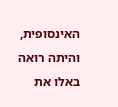האינסופית, והיתה רואה באלו את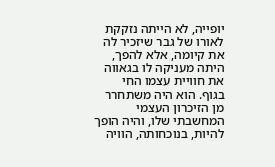יופייה, לא הייתה נזקקת לאורו של גבר שיזכיר לה את קיומה, אלא להפך, היתה מעניקה לו בגאווה את חוויית עצמו החי בגוף. הוא היה משתחרר מן הזיכרון העצמי המחשבתי שלו, והיה הופך להיות, בנוכחותה, הוויה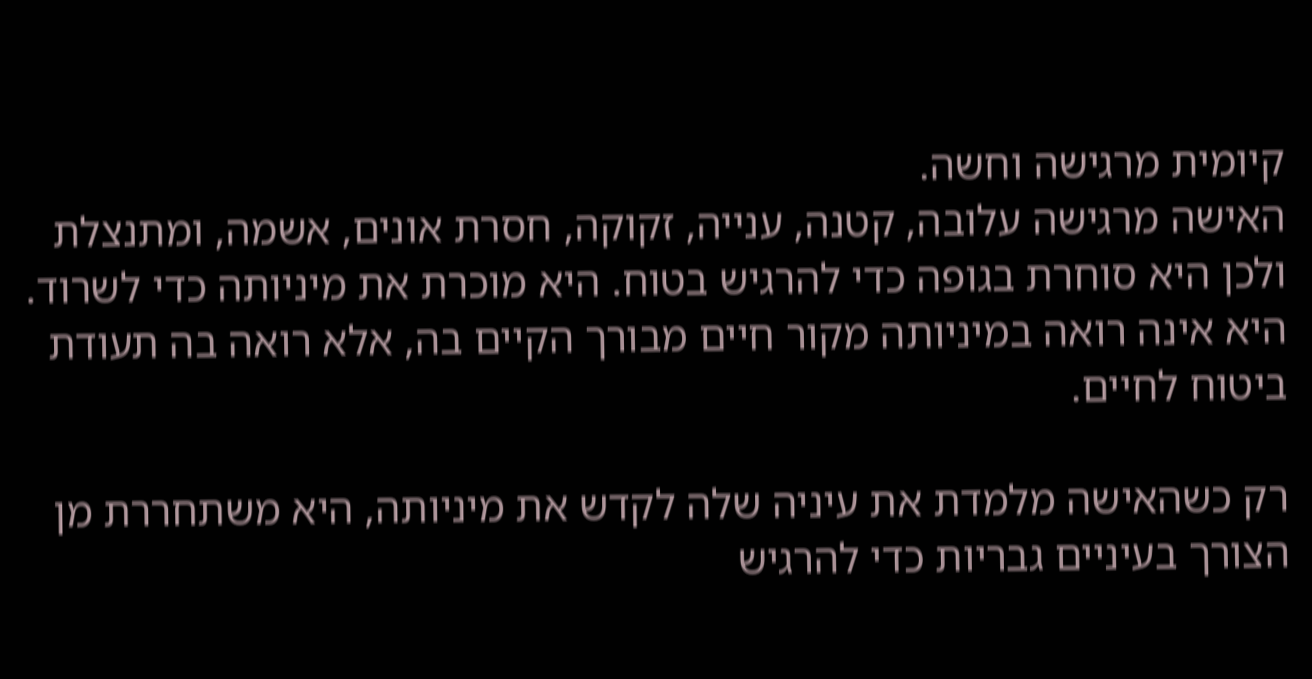קיומית מרגישה וחשה.
האישה מרגישה עלובה, קטנה, ענייה, זקוקה, חסרת אונים, אשמה, ומתנצלת ולכן היא סוחרת בגופה כדי להרגיש בטוח. היא מוכרת את מיניותה כדי לשרוד. היא אינה רואה במיניותה מקור חיים מבורך הקיים בה, אלא רואה בה תעודת ביטוח לחיים.

רק כשהאישה מלמדת את עיניה שלה לקדש את מיניותה, היא משתחררת מן הצורך בעיניים גבריות כדי להרגיש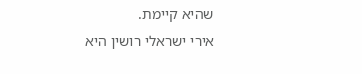שהיא קיימת.
אירי ישראלי רושין היא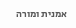אמנית ומורה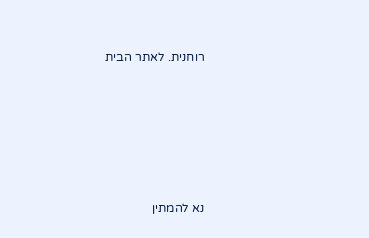רוחנית. לאתר הבית








נא להמתין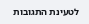לטעינת התגובות